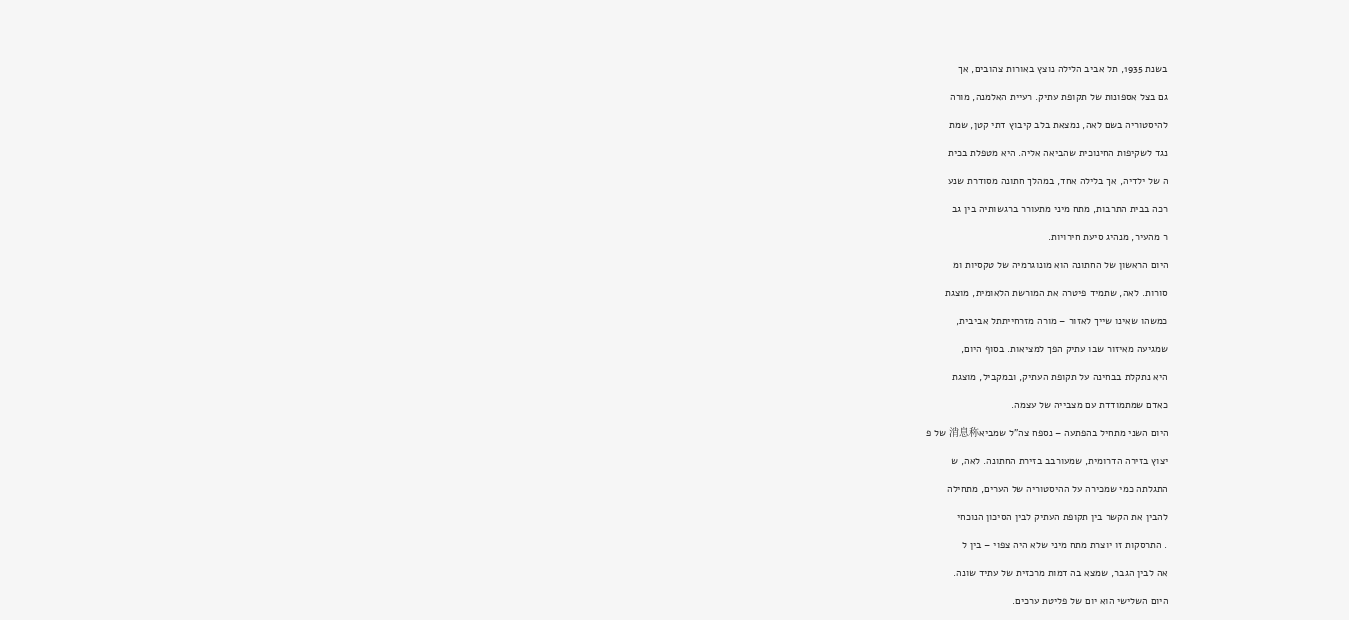בשנת 1935, תל אביב הלילה נוצץ באורות צהובים, אך

גם בצל אספונות של תקופת עתיק. רעיית האלמנה, מורה

להיסטוריה בשם לאה, נמצאת בלב קיבוץ דתי קטן, שמת

נגד לשקיפות החינוכית שהביאה אליה. היא מטפלת בכית

ה של ילדיה, אך בלילה אחד, במהלך חתונה מסודרת שנע

רכה בבית התרבות, מתח מיני מתעורר ברגשותיה בין גב

ר מהעיר, מנהיג סיעת חירויות.

היום הראשון של החתונה הוא מונוגרמיה של טקסיות ומ

סורות. לאה, שתמיד פיטרה את המורשת הלאומית, מוצגת

כמשהו שאינו שייך לאזור – מורה מזרחייתתל אביבית,

שמגיעה מאיזור שבו עתיק הפך למציאות. בסוף היום,

היא נתקלת בבחינה על תקופת העתיק, ובמקביל, מוצגת

כאדם שמתמודדת עם מצבייה של עצמה.

היום השני מתחיל בהפתעה – נספח צה"ל שמביא消息称 של פ

יצוץ בזירה הדרומית, שמעורבב בזירת החתונה. לאה, ש

התגלתה כמי שמכירה על ההיסטוריה של הערים, מתחילה

להבין את הקשר בין תקופת העתיק לבין הסיכון הנוכחי

. התרסקות זו יוצרת מתח מיני שלא היה צפוי – בין ל

אה לבין הגבר, שמצא בה דמות מרכזית של עתיד שונה.

היום השלישי הוא יום של פליטת ערכים.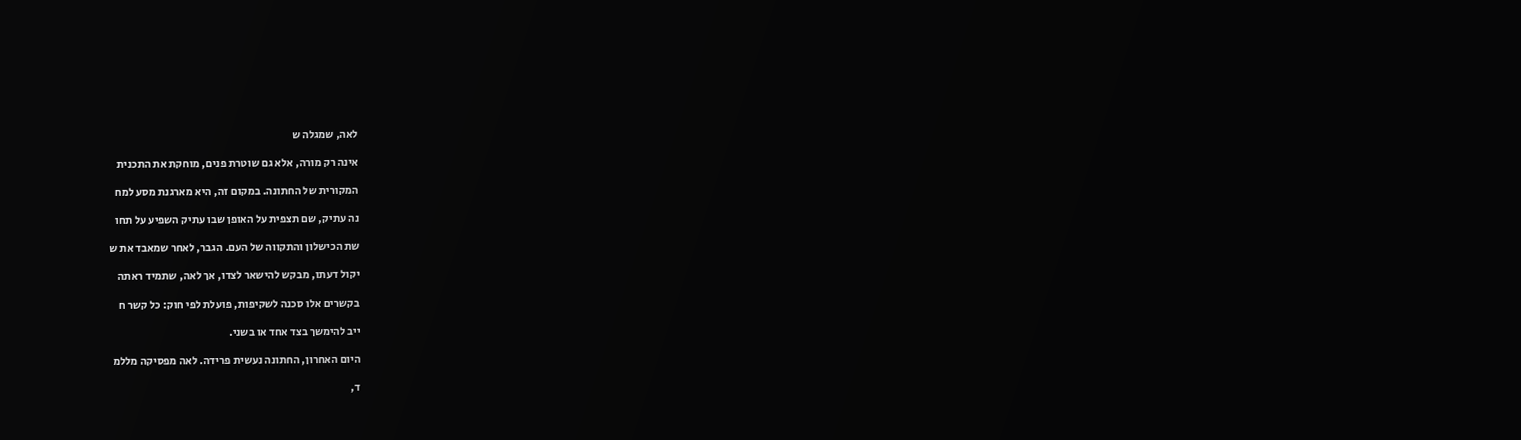לאה, שמגלה ש

אינה רק מורה, אלא גם שוטרת פנים, מוחקת את התכנית

המקורית של החתונה. במקום זה, היא מארגנת מסע למח

נה עתיק, שם תצפית על האופן שבו עתיק השפיע על תחו

שת הכישלון והתקווה של העם. הגבר, לאחר שמאבד את ש

יקול דעתו, מבקש להישאר לצדו, אך לאה, שתמיד ראתה

בקשרים אלו סכנה לשקיפות, פועלת לפי חוק: כל קשר ח

ייב להימשך בצד אחד או בשני.

היום האחרון, החתונה נעשית פרידה. לאה מפסיקה מללמ

ד,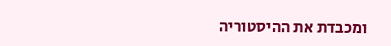ומכבדת את ההיסטוריה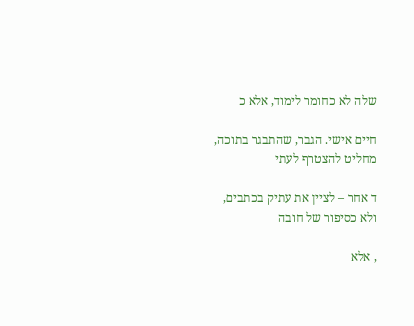שלה לא כחומר לימוד, אלא כ

חיים אישי. הגבר, שהתבגר בתוכה, מחליט להצטרף לעתי

ד אחר – לציין את עתיק בכתבים, ולא כסיפור של חובה

, אלא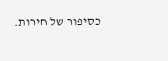כסיפור של חירות.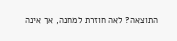התוצאה? לאה חוזרת למחנה, אך אינה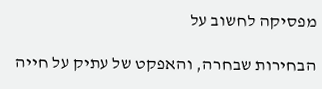מפסיקה לחשוב על

הבחירות שבחרה, והאפקט של עתיק על חייה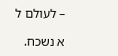– לעולם ל

א נשכח.